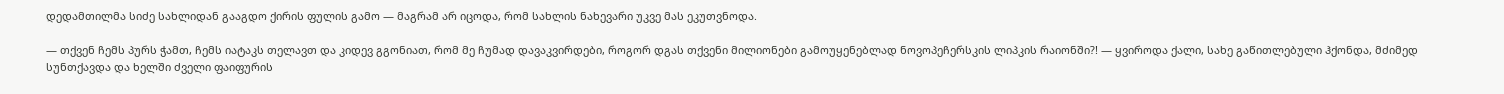დედამთილმა სიძე სახლიდან გააგდო ქირის ფულის გამო — მაგრამ არ იცოდა, რომ სახლის ნახევარი უკვე მას ეკუთვნოდა.

— თქვენ ჩემს პურს ჭამთ, ჩემს იატაკს თელავთ და კიდევ გგონიათ, რომ მე ჩუმად დავაკვირდები, როგორ დგას თქვენი მილიონები გამოუყენებლად ნოვოპეჩერსკის ლიპკის რაიონში?! — ყვიროდა ქალი, სახე გაწითლებული ჰქონდა, მძიმედ სუნთქავდა და ხელში ძველი ფაიფურის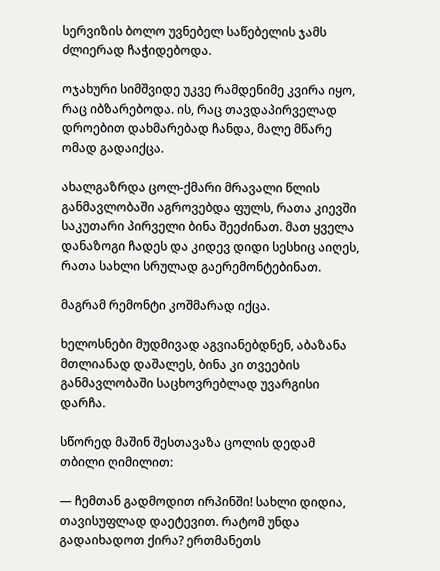სერვიზის ბოლო უვნებელ საწებელის ჯამს ძლიერად ჩაჭიდებოდა.

ოჯახური სიმშვიდე უკვე რამდენიმე კვირა იყო, რაც იბზარებოდა. ის, რაც თავდაპირველად დროებით დახმარებად ჩანდა, მალე მწარე ომად გადაიქცა.

ახალგაზრდა ცოლ-ქმარი მრავალი წლის განმავლობაში აგროვებდა ფულს, რათა კიევში საკუთარი პირველი ბინა შეეძინათ. მათ ყველა დანაზოგი ჩადეს და კიდევ დიდი სესხიც აიღეს, რათა სახლი სრულად გაერემონტებინათ.

მაგრამ რემონტი კოშმარად იქცა.

ხელოსნები მუდმივად აგვიანებდნენ, აბაზანა მთლიანად დაშალეს, ბინა კი თვეების განმავლობაში საცხოვრებლად უვარგისი დარჩა.

სწორედ მაშინ შესთავაზა ცოლის დედამ თბილი ღიმილით:

— ჩემთან გადმოდით ირპინში! სახლი დიდია, თავისუფლად დაეტევით. რატომ უნდა გადაიხადოთ ქირა? ერთმანეთს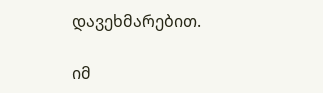დავეხმარებით.

იმ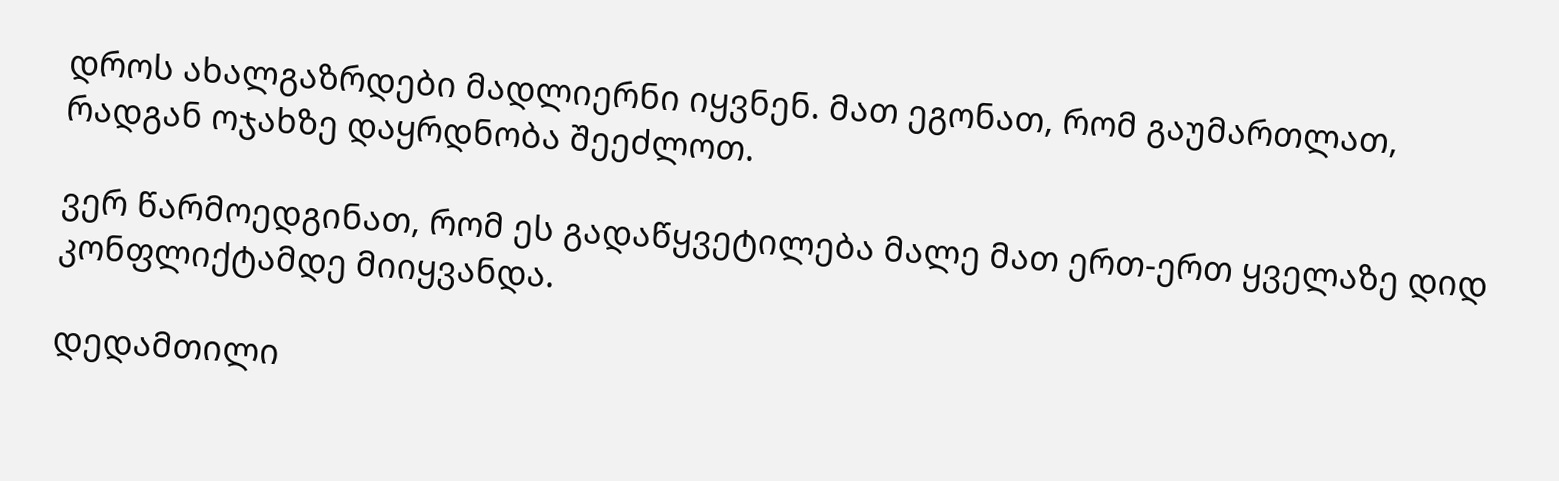დროს ახალგაზრდები მადლიერნი იყვნენ. მათ ეგონათ, რომ გაუმართლათ, რადგან ოჯახზე დაყრდნობა შეეძლოთ.

ვერ წარმოედგინათ, რომ ეს გადაწყვეტილება მალე მათ ერთ-ერთ ყველაზე დიდ კონფლიქტამდე მიიყვანდა.

დედამთილი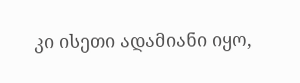კი ისეთი ადამიანი იყო,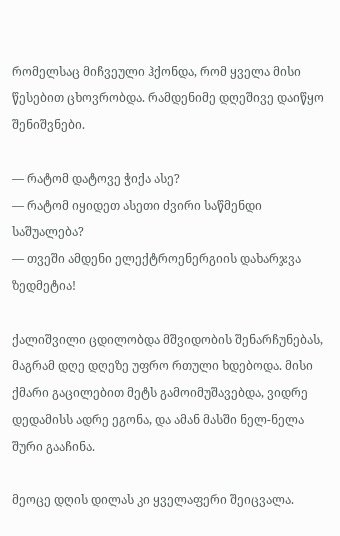რომელსაც მიჩვეული ჰქონდა, რომ ყველა მისი წესებით ცხოვრობდა. რამდენიმე დღეშივე დაიწყო შენიშვნები.

— რატომ დატოვე ჭიქა ასე?
— რატომ იყიდეთ ასეთი ძვირი საწმენდი საშუალება?
— თვეში ამდენი ელექტროენერგიის დახარჯვა ზედმეტია!

ქალიშვილი ცდილობდა მშვიდობის შენარჩუნებას, მაგრამ დღე დღეზე უფრო რთული ხდებოდა. მისი ქმარი გაცილებით მეტს გამოიმუშავებდა, ვიდრე დედამისს ადრე ეგონა, და ამან მასში ნელ-ნელა შური გააჩინა.

მეოცე დღის დილას კი ყველაფერი შეიცვალა.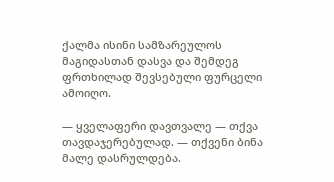ქალმა ისინი სამზარეულოს მაგიდასთან დასვა და შემდეგ ფრთხილად შევსებული ფურცელი ამოიღო.

— ყველაფერი დავთვალე — თქვა თავდაჯერებულად. — თქვენი ბინა მალე დასრულდება.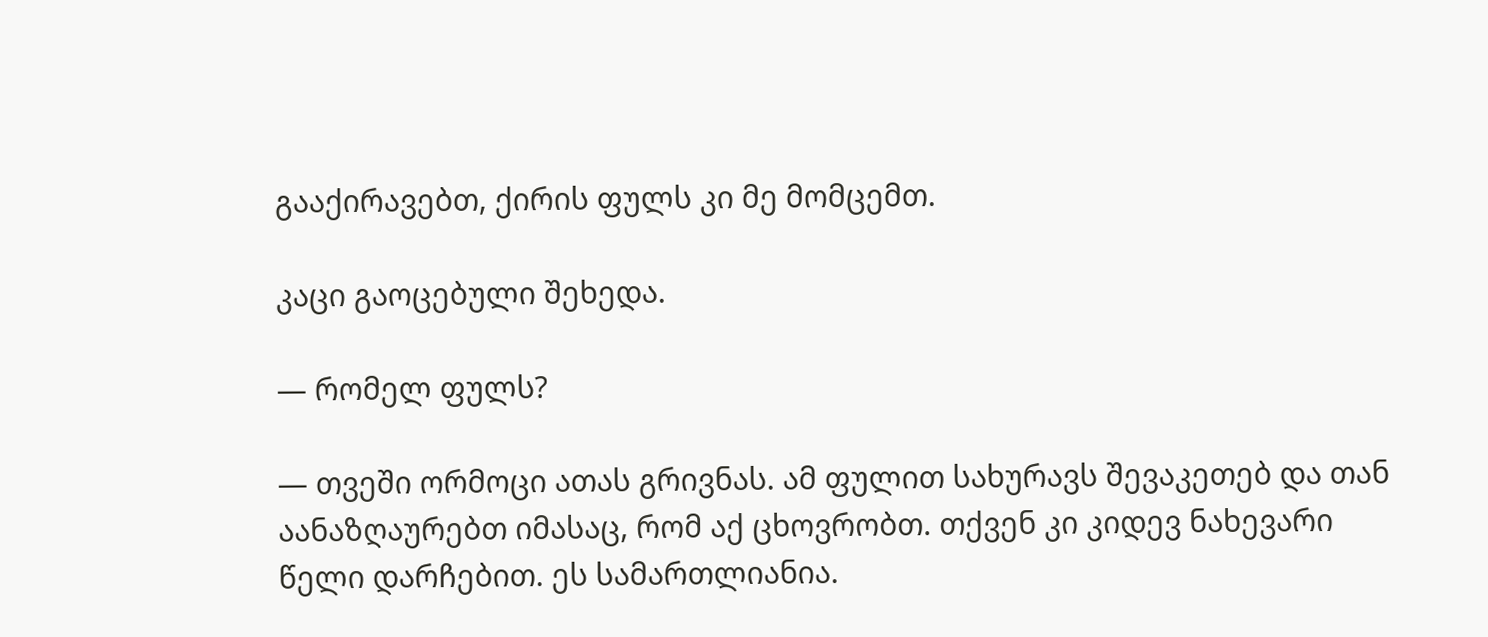გააქირავებთ, ქირის ფულს კი მე მომცემთ.

კაცი გაოცებული შეხედა.

— რომელ ფულს?

— თვეში ორმოცი ათას გრივნას. ამ ფულით სახურავს შევაკეთებ და თან აანაზღაურებთ იმასაც, რომ აქ ცხოვრობთ. თქვენ კი კიდევ ნახევარი წელი დარჩებით. ეს სამართლიანია.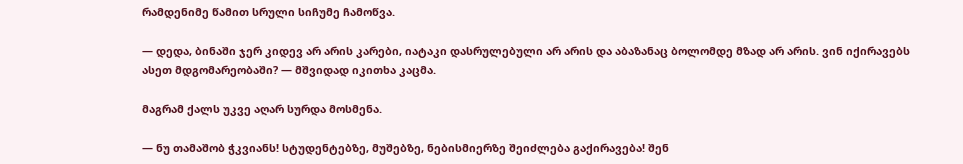რამდენიმე წამით სრული სიჩუმე ჩამოწვა.

— დედა, ბინაში ჯერ კიდევ არ არის კარები, იატაკი დასრულებული არ არის და აბაზანაც ბოლომდე მზად არ არის. ვინ იქირავებს ასეთ მდგომარეობაში? — მშვიდად იკითხა კაცმა.

მაგრამ ქალს უკვე აღარ სურდა მოსმენა.

— ნუ თამაშობ ჭკვიანს! სტუდენტებზე, მუშებზე, ნებისმიერზე შეიძლება გაქირავება! შენ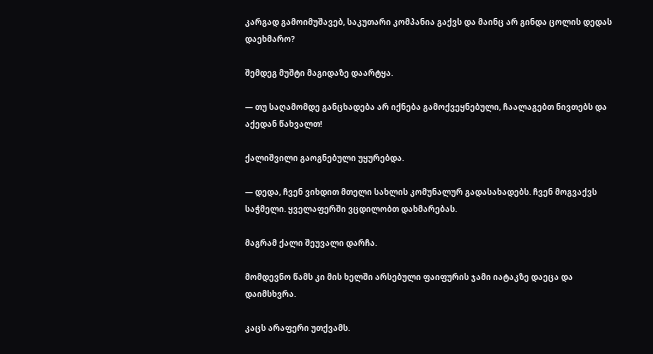კარგად გამოიმუშავებ, საკუთარი კომპანია გაქვს და მაინც არ გინდა ცოლის დედას დაეხმარო?

შემდეგ მუშტი მაგიდაზე დაარტყა.

— თუ საღამომდე განცხადება არ იქნება გამოქვეყნებული, ჩაალაგებთ ნივთებს და აქედან წახვალთ!

ქალიშვილი გაოგნებული უყურებდა.

— დედა, ჩვენ ვიხდით მთელი სახლის კომუნალურ გადასახადებს. ჩვენ მოგვაქვს საჭმელი. ყველაფერში ვცდილობთ დახმარებას.

მაგრამ ქალი შეუვალი დარჩა.

მომდევნო წამს კი მის ხელში არსებული ფაიფურის ჯამი იატაკზე დაეცა და დაიმსხვრა.

კაცს არაფერი უთქვამს.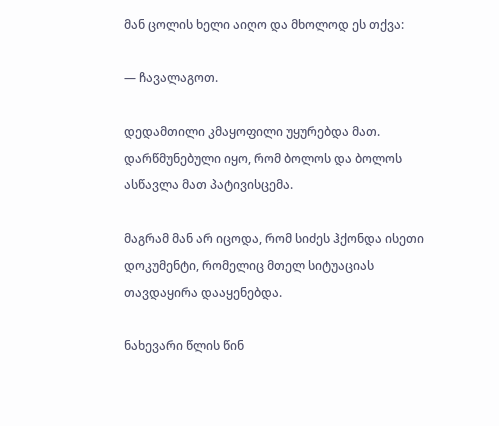მან ცოლის ხელი აიღო და მხოლოდ ეს თქვა:

— ჩავალაგოთ.

დედამთილი კმაყოფილი უყურებდა მათ. დარწმუნებული იყო, რომ ბოლოს და ბოლოს ასწავლა მათ პატივისცემა.

მაგრამ მან არ იცოდა, რომ სიძეს ჰქონდა ისეთი დოკუმენტი, რომელიც მთელ სიტუაციას თავდაყირა დააყენებდა.

ნახევარი წლის წინ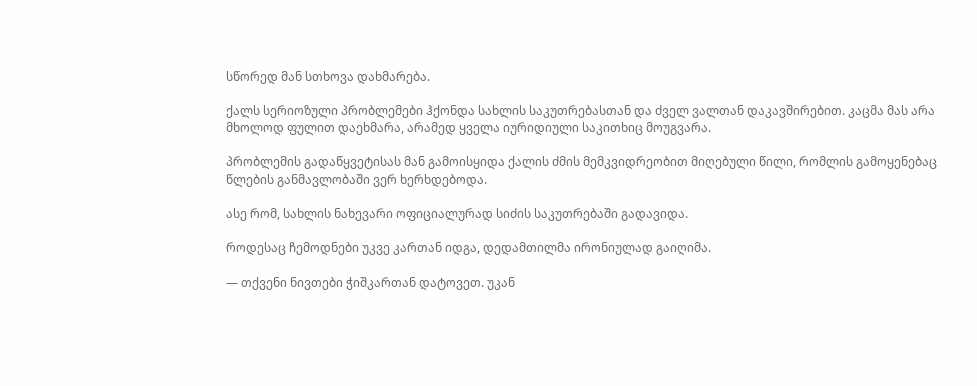სწორედ მან სთხოვა დახმარება.

ქალს სერიოზული პრობლემები ჰქონდა სახლის საკუთრებასთან და ძველ ვალთან დაკავშირებით. კაცმა მას არა მხოლოდ ფულით დაეხმარა, არამედ ყველა იურიდიული საკითხიც მოუგვარა.

პრობლემის გადაწყვეტისას მან გამოისყიდა ქალის ძმის მემკვიდრეობით მიღებული წილი, რომლის გამოყენებაც წლების განმავლობაში ვერ ხერხდებოდა.

ასე რომ, სახლის ნახევარი ოფიციალურად სიძის საკუთრებაში გადავიდა.

როდესაც ჩემოდნები უკვე კართან იდგა, დედამთილმა ირონიულად გაიღიმა.

— თქვენი ნივთები ჭიშკართან დატოვეთ. უკან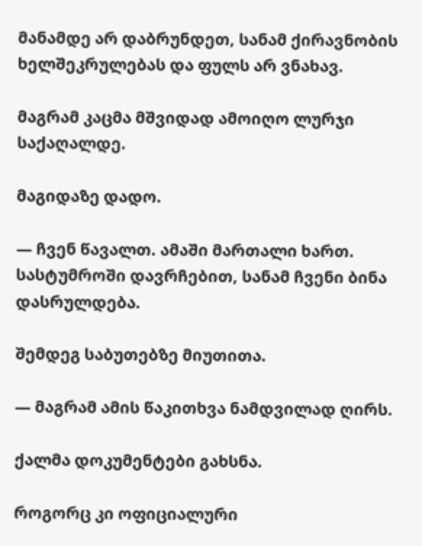მანამდე არ დაბრუნდეთ, სანამ ქირავნობის ხელშეკრულებას და ფულს არ ვნახავ.

მაგრამ კაცმა მშვიდად ამოიღო ლურჯი საქაღალდე.

მაგიდაზე დადო.

— ჩვენ წავალთ. ამაში მართალი ხართ. სასტუმროში დავრჩებით, სანამ ჩვენი ბინა დასრულდება.

შემდეგ საბუთებზე მიუთითა.

— მაგრამ ამის წაკითხვა ნამდვილად ღირს.

ქალმა დოკუმენტები გახსნა.

როგორც კი ოფიციალური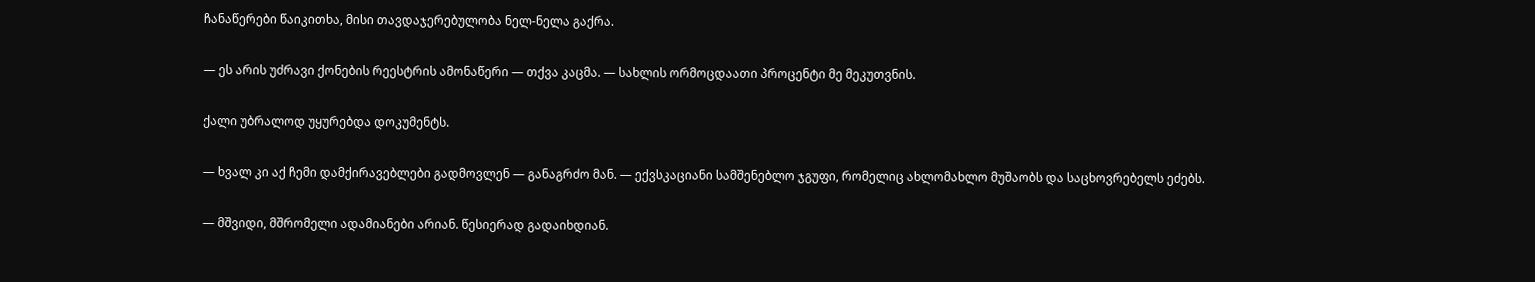ჩანაწერები წაიკითხა, მისი თავდაჯერებულობა ნელ-ნელა გაქრა.

— ეს არის უძრავი ქონების რეესტრის ამონაწერი — თქვა კაცმა. — სახლის ორმოცდაათი პროცენტი მე მეკუთვნის.

ქალი უბრალოდ უყურებდა დოკუმენტს.

— ხვალ კი აქ ჩემი დამქირავებლები გადმოვლენ — განაგრძო მან. — ექვსკაციანი სამშენებლო ჯგუფი, რომელიც ახლომახლო მუშაობს და საცხოვრებელს ეძებს.

— მშვიდი, მშრომელი ადამიანები არიან. წესიერად გადაიხდიან.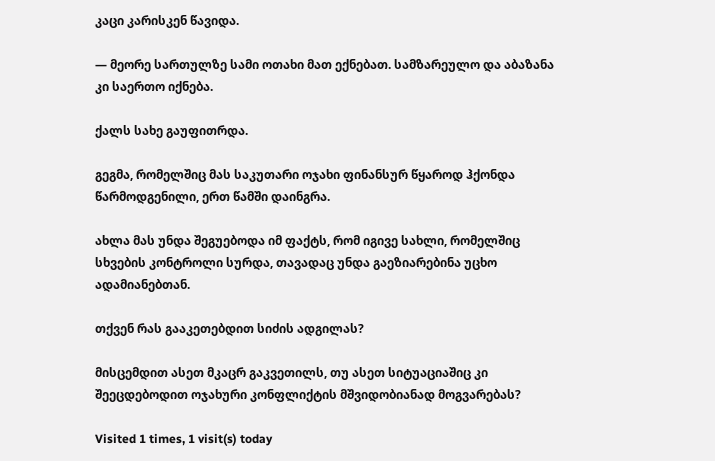კაცი კარისკენ წავიდა.

— მეორე სართულზე სამი ოთახი მათ ექნებათ. სამზარეულო და აბაზანა კი საერთო იქნება.

ქალს სახე გაუფითრდა.

გეგმა, რომელშიც მას საკუთარი ოჯახი ფინანსურ წყაროდ ჰქონდა წარმოდგენილი, ერთ წამში დაინგრა.

ახლა მას უნდა შეგუებოდა იმ ფაქტს, რომ იგივე სახლი, რომელშიც სხვების კონტროლი სურდა, თავადაც უნდა გაეზიარებინა უცხო ადამიანებთან.

თქვენ რას გააკეთებდით სიძის ადგილას?

მისცემდით ასეთ მკაცრ გაკვეთილს, თუ ასეთ სიტუაციაშიც კი შეეცდებოდით ოჯახური კონფლიქტის მშვიდობიანად მოგვარებას?

Visited 1 times, 1 visit(s) today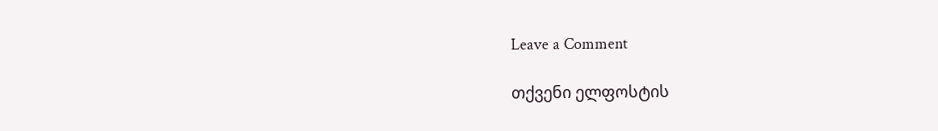Leave a Comment

თქვენი ელფოსტის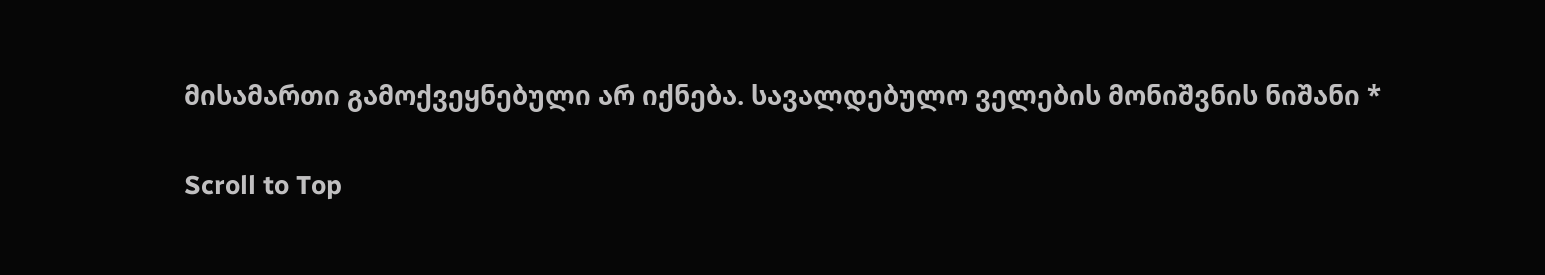მისამართი გამოქვეყნებული არ იქნება. სავალდებულო ველების მონიშვნის ნიშანი *

Scroll to Top